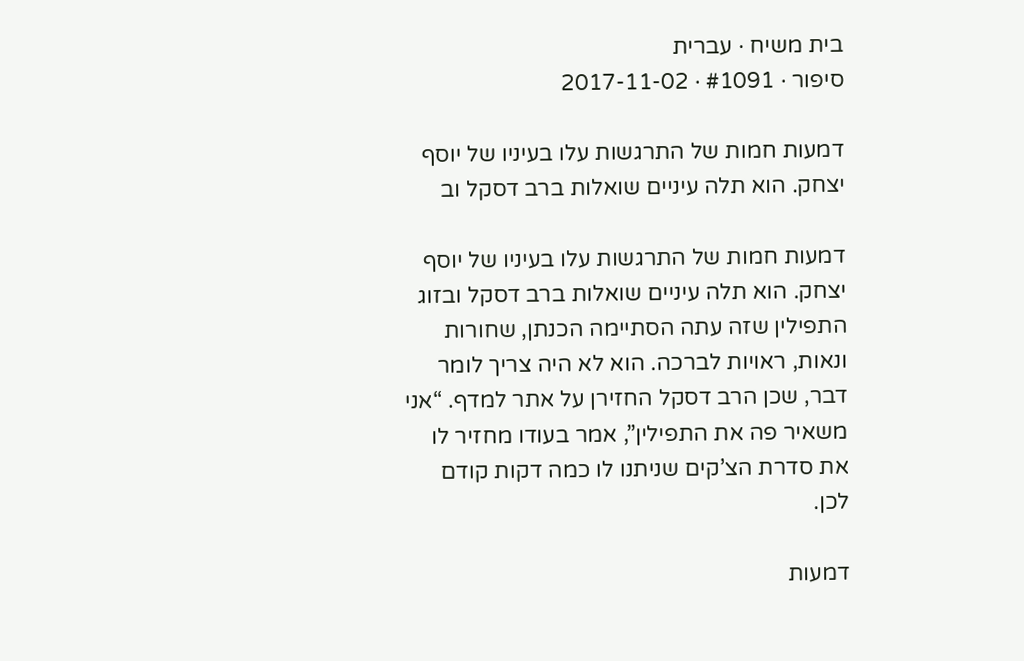בית משיח · עברית
סיפור · #1091 · 2017-11-02

דמעות חמות של התרגשות עלו בעיניו של יוסף יצחק. הוא תלה עיניים שואלות ברב דסקל וב

דמעות חמות של התרגשות עלו בעיניו של יוסף יצחק. הוא תלה עיניים שואלות ברב דסקל ובזוג התפילין שזה עתה הסתיימה הכנתן, שחורות ונאות, ראויות לברכה. הוא לא היה צריך לומר דבר, שכן הרב דסקל החזירן על אתר למדף. “אני משאיר פה את התפילין”, אמר בעודו מחזיר לו את סדרת הצ’קים שניתנו לו כמה דקות קודם לכן.

דמעות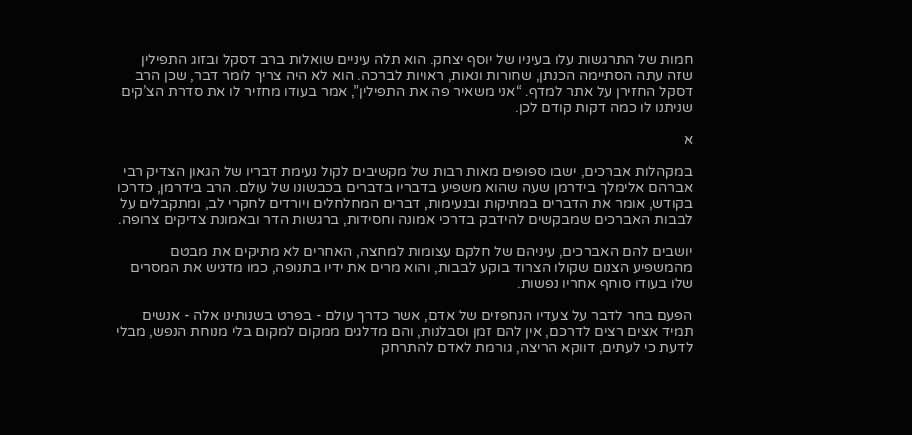חמות של התרגשות עלו בעיניו של יוסף יצחק. הוא תלה עיניים שואלות ברב דסקל ובזוג התפילין שזה עתה הסתיימה הכנתן, שחורות ונאות, ראויות לברכה. הוא לא היה צריך לומר דבר, שכן הרב דסקל החזירן על אתר למדף. “אני משאיר פה את התפילין”, אמר בעודו מחזיר לו את סדרת הצ’קים שניתנו לו כמה דקות קודם לכן.

א

במקהלות אברכים, ישבו ספופים מאות רבות של מקשיבים לקול נעימת דבריו של הגאון הצדיק רבי אברהם אלימלך בידרמן שעה שהוא משפיע בדבריו בדברים בכבשונו של עולם. הרב בידרמן, כדרכו בקודש, אומר את הדברים במתיקות ובנעימות, דברים המחלחלים ויורדים לחקרי לב, ומתקבלים על לבבות האברכים שמבקשים להידבק בדרכי אמונה וחסידות, ברגשות הדר ובאמונת צדיקים צרופה.

יושבים להם האברכים, עיניהם של חלקם עצומות למחצה, האחרים לא מתיקים את מבטם מהמשפיע הצנום שקולו הצרוד בוקע לבבות, והוא מרים את ידיו בתנופה, כמו מדגיש את המסרים שלו בעודו סוחף אחריו נפשות.

הפעם בחר לדבר על צעדיו הנחפזים של אדם, אשר כדרך עולם - בפרט בשנותינו אלה - אנשים תמיד אצים רצים לדרכם, אין להם זמן וסבלנות, והם מדלגים ממקום למקום בלי מנוחת הנפש, מבלי לדעת כי לעתים, דווקא הריצה, גורמת לאדם להתרחק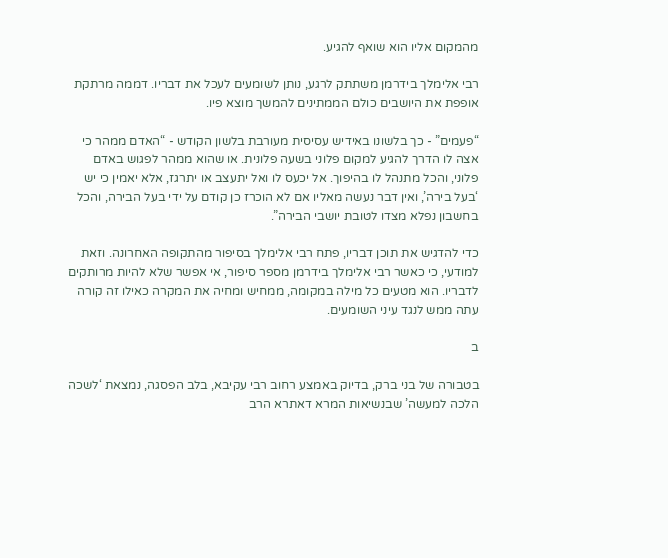מהמקום אליו הוא שואף להגיע.

רבי אלימלך בידרמן משתתק לרגע, נותן לשומעים לעכל את דבריו. דממה מרתקת אופפת את היושבים כולם הממתינים להמשך מוצא פיו.

“פעמים” - כך בלשונו באידיש עסיסית מעורבת בלשון הקודש - “האדם ממהר כי אצה לו הדרך להגיע למקום פלוני בשעה פלונית. או שהוא ממהר לפגוש באדם פלוני, והכל מתנהל לו בהיפוך. אל יכעס לו ואל יתעצב או יתרגז, אלא יאמין כי יש ‘בעל בירה’, ואין דבר נעשה מאליו אם לא הוכרז כן קודם על ידי בעל הבירה, והכל בחשבון נפלא מצדו לטובת יושבי הבירה”.

כדי להדגיש את תוכן דבריו, פתח רבי אלימלך בסיפור מהתקופה האחרונה. וזאת למודעי, כי כאשר רבי אלימלך בידרמן מספר סיפור, אי אפשר שלא להיות מרותקים לדבריו. הוא מטעים כל מילה במקומה, ממחיש ומחיה את המקרה כאילו זה קורה עתה ממש לנגד עיני השומעים.

ב

בטבורה של בני ברק, בדיוק באמצע רחוב רבי עקיבא, בלב הפסגה, נמצאת ‘לשכה הלכה למעשה’ שבנשיאות המרא דאתרא הרב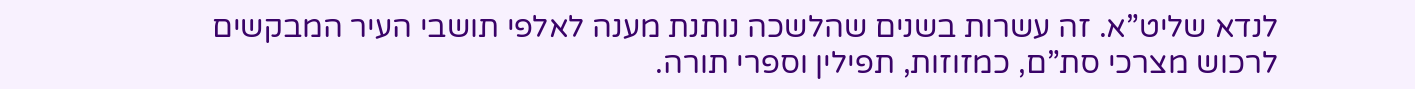לנדא שליט”א. זה עשרות בשנים שהלשכה נותנת מענה לאלפי תושבי העיר המבקשים לרכוש מצרכי סת”ם, כמזוזות, תפילין וספרי תורה.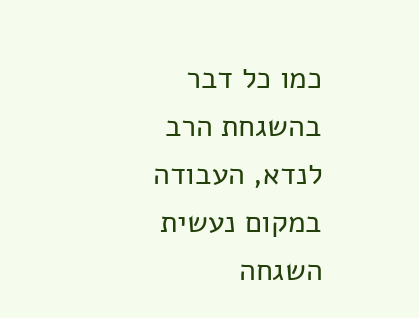כמו כל דבר בהשגחת הרב לנדא, העבודה במקום נעשית השגחה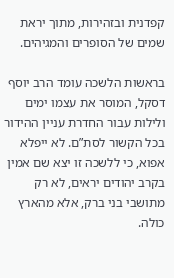קפדנית ובזהירות, מתוך יראת שמים של הסופרים והמגיהים.

בראשות הלשכה עומד הרב יוסף דסקל, המוסר את עצמו ימים ולילות עבור החדרת עניין ההידור בכל הקשור לסת”ם. לא ייפלא אפוא, כי ללשכה זו יצא שם אמין בקרב יהודים יראים, לא רק מתושבי בני ברק, אלא מהארץ כולה.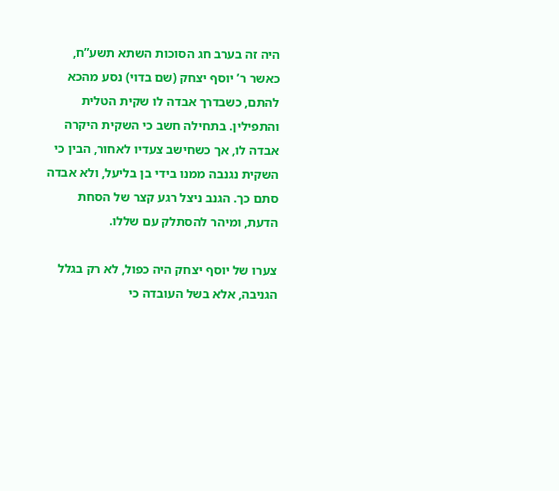היה זה בערב חג הסוכות השתא תשע”ח, כאשר ר’ יוסף יצחק (שם בדוי) נסע מהכא להתם, כשבדרך אבדה לו שקית הטלית והתפילין. בתחילה חשב כי השקית היקרה אבדה לו, אך כשחישב צעדיו לאחור, הבין כי השקית נגנבה ממנו בידי בן בליעל, ולא אבדה סתם כך. הגנב ניצל רגע קצר של הסחת הדעת, ומיהר להסתלק עם שללו.

צערו של יוסף יצחק היה כפול, לא רק בגלל הגניבה, אלא בשל העובדה כי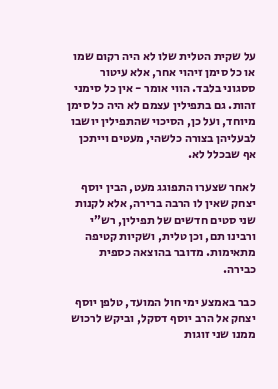על שקית הטלית שלו לא היה רקום שמו או כל סימן זיהוי אחר, אלא עיטור ססגוני בלבד. הווי אומר - אין כל סימני זהות. גם בתפילין עצמם לא היה כל סימן מיוחד, ועל כן, הסיכוי שהתפילין יושבו לבעליהן בצורה כלשהי, מעטים וייתכן אף שבכלל לא.

לאחר שצערו התפוגג מעט, הבין יוסף יצחק שאין לו הרבה ברירה, אלא לקנות שני סטים חדשים של תפילין, רש”י ורבינו תם, וכן טלית, ושקיות קטיפה מתאימות. מדובר בהוצאה כספית כבירה.

כבר באמצע ימי חול המועד, טלפן יוסף יצחק אל הרב יוסף דסקל, וביקש לרכוש ממנו שני זוגות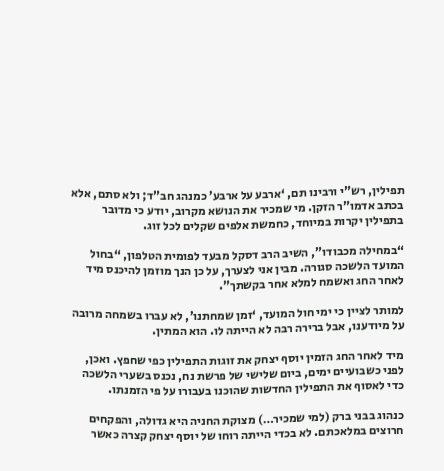תפילין, רש”י ורבינו תם, ‘ארבע על ארבע’ כמנהג חב”ד; ולא סתם, אלא בכתב אדמו”ר הזקן. מי שמכיר את הנושא מקרוב, יודע כי מדובר בתפילין יקרות במיוחד, כחמשת אלפים שקלים לכל זוג.

“במחילה מכבודו”, השיב הרב דסקל מבעד לפומית הטלפון, “בחול המועד הלשכה סגורה. מבין אני לצערך, על כן הנך מוזמן להיכנס מיד לאחר החג ואשמח למלא אחר בקשתך”.

למותר לציין כי ימי חול המועד, ‘זמן שמחתנו’, לא עברו בשמחה מרובה על מיודענו, אבל ברירה רבה לא הייתה לו. הוא המתין.

מיד לאחר החג הזמין יוסף יצחק את זוגות התפילין כפי שחפץ. ואכן, לפני כשבועיים ימים, ביום שלישי של פרשת נח, נכנס בשערי הלשכה כדי לאסוף את התפילין החדשות שהוכנו בעבורו על פי הזמנתו.

כנהוג בבני ברק (למי שמכיר…) מצוקת החניה היא גדולה, והפקחים חרוצים במלאכתם. לא בכדי הייתה רוחו של יוסף יצחק קצרה כאשר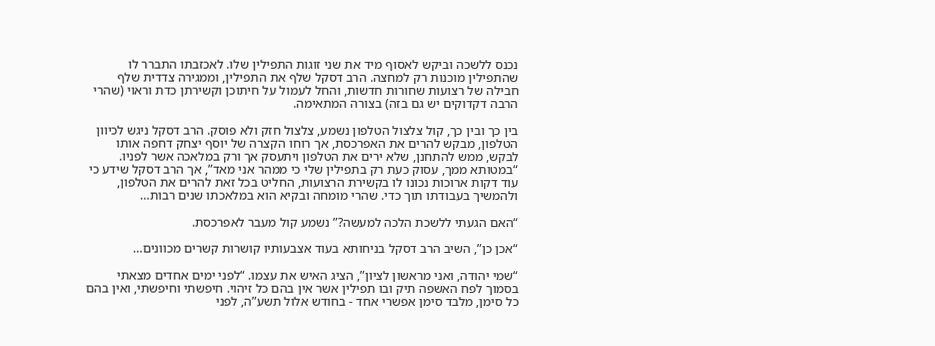נכנס ללשכה וביקש לאסוף מיד את שני זוגות התפילין שלו. לאכזבתו התברר לו שהתפילין מוכנות רק למחצה. הרב דסקל שלף את התפילין, וממגירה צדדית שלף חבילה של רצועות שחורות חדשות, והחל לעמול על חיתוכן וקשירתן כדת וראוי (שהרי הרבה דקדוקים יש גם בזה) בצורה המתאימה.

בין כך ובין כך, קול צלצול הטלפון נשמע, צלצול חזק ולא פוסק. הרב דסקל ניגש לכיוון הטלפון, מבקש להרים את האפרכסת, אך רוחו הקצרה של יוסף יצחק דחפה אותו לבקש, ממש להתחנן, שלא ירים את הטלפון ויתעסק אך ורק במלאכה אשר לפניו. “במטותא ממך, עסוק כעת רק בתפילין שלי כי ממהר אני מאד”, אך הרב דסקל שידע כי עוד דקות ארוכות נכונו לו בקשירת הרצועות, החליט בכל זאת להרים את הטלפון, ולהמשיך בעבודתו תוך כדי. שהרי מומחה ובקיא הוא במלאכתו שנים רבות…

“האם הגעתי ללשכת הלכה למעשה?” נשמע קול מעבר לאפרכסת.

“אכן כן”, השיב הרב דסקל בניחותא בעוד אצבעותיו קושרות קשרים מכוונים…

“שמי יהודה, ואני מראשון לציון”, הציג האיש את עצמו. “לפני ימים אחדים מצאתי בסמוך לפח האשפה תיק ובו תפילין אשר אין בהם כל זיהוי. חיפשתי וחיפשתי, ואין בהם כל סימן, מלבד סימן אפשרי אחד - בחודש אלול תשע”ה, לפני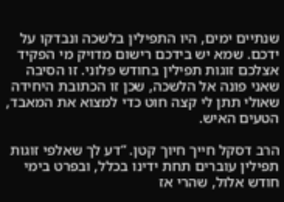שנתיים ימים, היו התפילין בלשכה ונבדקו על ידכם. שמא יש בידכם רישום מדויק מי הפקיד אצלכם זוגות תפילין בחודש פלוני. זו הסיבה שאני פונה אל הלשכה, שכן זו הכתובת היחידה שאולי תתן לי קצה חוט כדי למצוא את המאבד, הטעים האיש.

הרב דסקל חייך חיוך קטן. “דע לך שאלפי זוגות תפילין עוברים תחת ידינו בכלל, ובפרט בימי חודש אלול, שהרי אז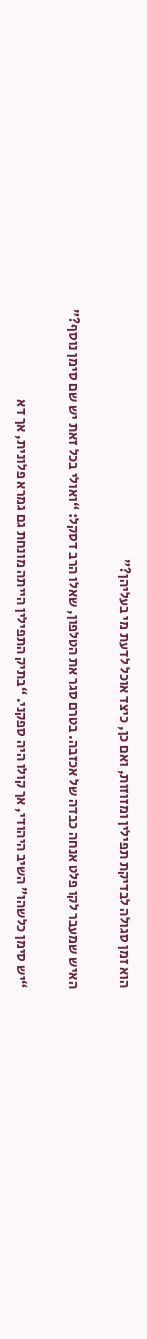הוא זמן סגולה לבדיקת תפילין ומזוזות, ואם כן, כיצד אוכל לדעת מי בעליהן?”

האיש שמעבר לקו פלט אנחה כבדה של אכזבה. בטרם סגר את הטלפון, שאלו הרב דסקל: “ואולי בכל זאת יש שם סימן נוסף?”

“יש סימן כלשהו” השיב היהודי, אך קולו היה ספקני. “בתיק התפילין הייתה מונחת גם גמרא פלונית, אך דא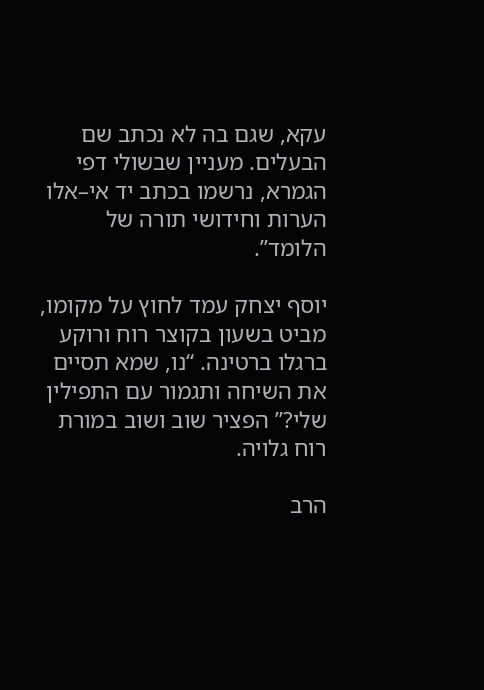עקא, שגם בה לא נכתב שם הבעלים. מעניין שבשולי דפי הגמרא, נרשמו בכתב יד אי–אלו הערות וחידושי תורה של הלומד”.

יוסף יצחק עמד לחוץ על מקומו, מביט בשעון בקוצר רוח ורוקע ברגלו ברטינה. “נו, שמא תסיים את השיחה ותגמור עם התפילין שלי?” הפציר שוב ושוב במורת רוח גלויה.

הרב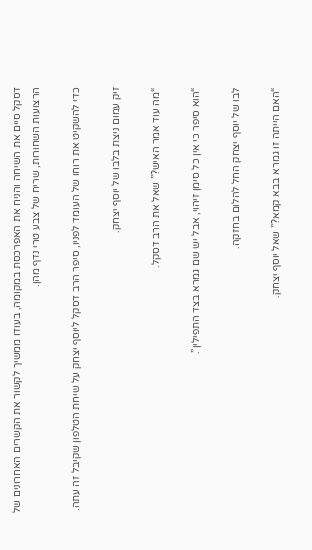דסקל סיים את השיחה והניח את האפרכסת במקומה, בעודו ממשיך לקשור את הקשרים האחרונים של הרצועות השחורות, שריח של צבע טרי נדף מהן.

כדי להשקיט את רוחו של העומד לפניו, סיפר הרב דסקל ליוסף יצחק על שיחת הטלפון שקיבל זה עתה.

זיק עמום ניצת בלבו של יוסף יצחק.

“מה עוד אמר האיש?” שאל את הרב דסקל.

“הוא סיפר כי אין כל סימן זיהוי, אבל יש שם גמרא בצד התפילין”.

לבו של יוסף יצחק החל להלום בחזקה.

“האם הייתה זו גמרא בבא קמא?” שאל יוסף יצחק.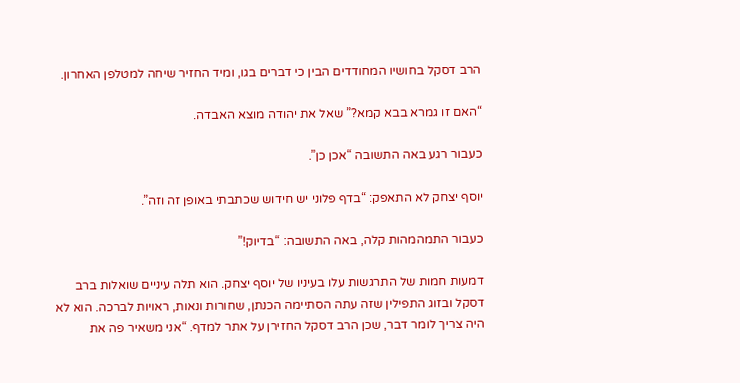הרב דסקל בחושיו המחודדים הבין כי דברים בגו, ומיד החזיר שיחה למטלפן האחרון.

“האם זו גמרא בבא קמא?” שאל את יהודה מוצא האבדה.

כעבור רגע באה התשובה “אכן כן”.

יוסף יצחק לא התאפק: “בדף פלוני יש חידוש שכתבתי באופן זה וזה”.

כעבור התמהמהות קלה, באה התשובה: “בדיוק!”

דמעות חמות של התרגשות עלו בעיניו של יוסף יצחק. הוא תלה עיניים שואלות ברב דסקל ובזוג התפילין שזה עתה הסתיימה הכנתן, שחורות ונאות, ראויות לברכה. הוא לא היה צריך לומר דבר, שכן הרב דסקל החזירן על אתר למדף. “אני משאיר פה את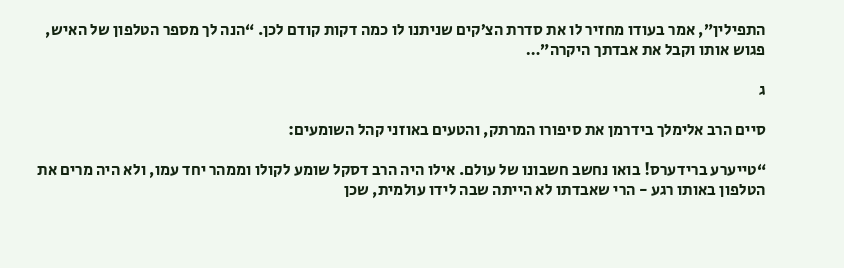התפילין”, אמר בעודו מחזיר לו את סדרת הצ’קים שניתנו לו כמה דקות קודם לכן. “הנה לך מספר הטלפון של האיש, פגוש אותו וקבל את אבדתך היקרה”…

ג

סיים הרב אלימלך בידרמן את סיפורו המרתק, והטעים באוזני קהל השומעים:

“טייערע ברידערס! בואו נחשב חשבונו של עולם. אילו היה הרב דסקל שומע לקולו וממהר יחד עמו, ולא היה מרים את הטלפון באותו רגע - הרי שאבדתו לא הייתה שבה לידו עולמית, שכן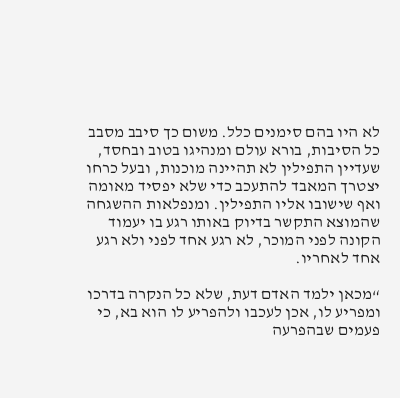לא היו בהם סימנים כלל. משום כך סיבב מסבב כל הסיבות, בורא עולם ומנהיגו בטוב ובחסד, שעדיין התפילין לא תהיינה מוכנות, ובעל כרחו יצטרך המאבד להתעכב כדי שלא יפסיד מאומה ואף שישובו אליו התפילין. ומנפלאות ההשגחה שהמוצא התקשר בדיוק באותו רגע בו יעמוד הקונה לפני המוכר, לא רגע אחד לפני ולא רגע אחד לאחריו.

“מכאן ילמד האדם דעת, שלא כל הנקרה בדרכו ומפריע לו, אכן לעכבו ולהפריע לו הוא בא, כי פעמים שבהפרעה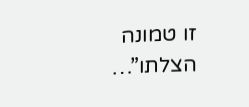זו טמונה הצלתו”…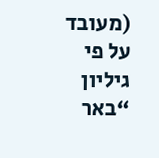(מעובד על פי גיליון “באר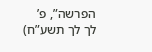הפרשה”, פ’ לך לך תשע”ח)